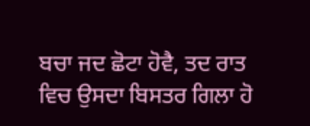ਬਚਾ ਜਦ ਛੋਟਾ ਹੋਵੈ, ਤਦ ਰਾਤ ਵਿਚ ਉਸਦਾ ਬਿਸਤਰ ਗਿਲਾ ਹੋ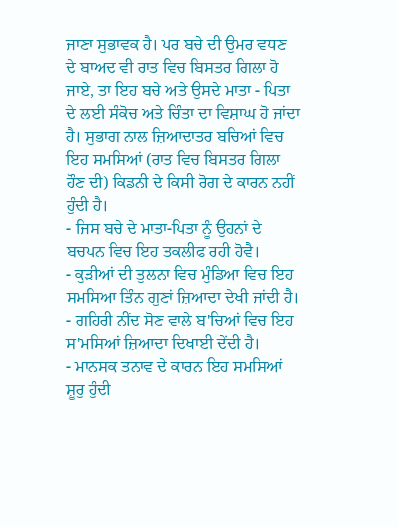ਜਾਣਾ ਸੁਭਾਵਕ ਹੈ। ਪਰ ਬਚੇ ਦੀ ਉਮਰ ਵਧਣ ਦੇ ਬਾਅਦ ਵੀ ਰਾਤ ਵਿਚ ਬਿਸਤਰ ਗਿਲਾ ਹੋ ਜਾਏ, ਤਾ ਇਹ ਬਚੇ ਅਤੇ ਉਸਦੇ ਮਾਤਾ - ਪਿਤਾ ਦੇ ਲਈ ਸੰਕੋਚ ਅਤੇ ਚਿੰਤਾ ਦਾ ਵਿਸ਼ਾਘ ਹੋ ਜਾਂਦਾ ਹੈ। ਸੁਭਾਗ ਨਾਲ ਜ਼ਿਆਦਾਤਰ ਬਚਿਆਂ ਵਿਚ ਇਹ ਸਮਸਿਆਂ (ਰਾਤ ਵਿਚ ਬਿਸਤਰ ਗਿਲਾ ਹੌਣ ਦੀ) ਕਿਡਨੀ ਦੇ ਕਿਸੀ ਰੋਗ ਦੇ ਕਾਰਨ ਨਹੀਂ ਹੁੰਦੀ ਹੈ।
- ਜਿਸ ਬਚੇ ਦੇ ਮਾਤਾ-ਪਿਤਾ ਨੂੰ ਉਹਨਾਂ ਦੇ ਬਚਪਨ ਵਿਚ ਇਹ ਤਕਲੀਫ ਰਹੀ ਹੋਵੈ।
- ਕੁੜੀਆਂ ਦੀ ਤੁਲਨਾ ਵਿਚ ਮੁੰਡਿਆ ਵਿਚ ਇਹ ਸਮਸਿਆ ਤਿੰਨ ਗੁਣਾਂ ਜ਼ਿਆਦਾ ਦੇਖੀ ਜਾਂਦੀ ਹੈ।
- ਗਹਿਰੀ ਨੀਂਦ ਸੋਣ ਵਾਲੇ ਬ'ਚਿਆਂ ਵਿਚ ਇਹ ਸ'ਮਸਿਆਂ ਜ਼ਿਆਦਾ ਦਿਖਾਈ ਦੇਂਦੀ ਹੈ।
- ਮਾਨਸਕ ਤਨਾਵ ਦੇ ਕਾਰਨ ਇਹ ਸਮਸਿਆਂ ਸ਼ੂਰੁ ਹੁੰਦੀ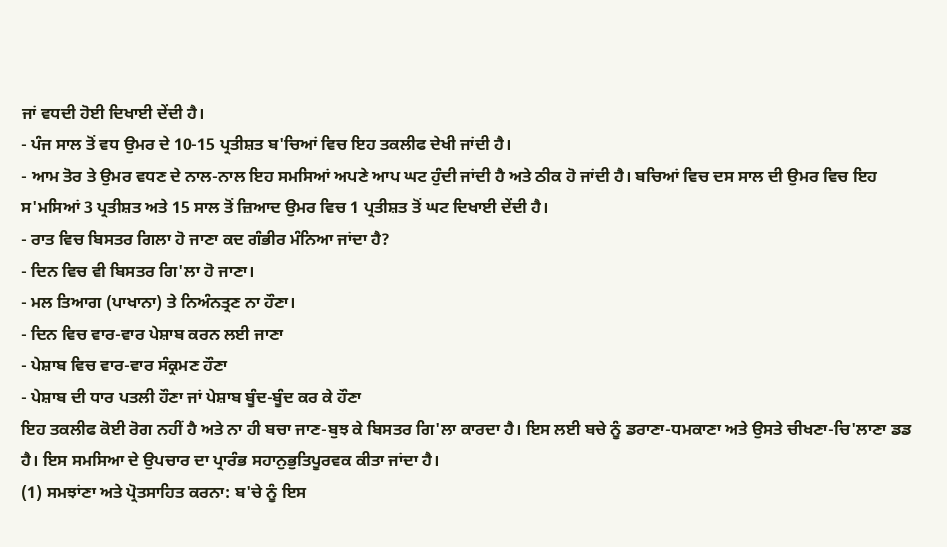ਜਾਂ ਵਧਦੀ ਹੋਈ ਦਿਖਾਈ ਦੇਂਦੀ ਹੈ।
- ਪੰਜ ਸਾਲ ਤੋਂ ਵਧ ਉਮਰ ਦੇ 10-15 ਪ੍ਰਤੀਸ਼ਤ ਬ'ਚਿਆਂ ਵਿਚ ਇਹ ਤਕਲੀਫ ਦੇਖੀ ਜਾਂਦੀ ਹੈ।
- ਆਮ ਤੋਰ ਤੇ ਉਮਰ ਵਧਣ ਦੇ ਨਾਲ-ਨਾਲ ਇਹ ਸਮਸਿਆਂ ਅਪਣੇ ਆਪ ਘਟ ਹੁੰਦੀ ਜਾਂਦੀ ਹੈ ਅਤੇ ਠੀਕ ਹੋ ਜਾਂਦੀ ਹੈ। ਬਚਿਆਂ ਵਿਚ ਦਸ ਸਾਲ ਦੀ ਉਮਰ ਵਿਚ ਇਹ ਸ'ਮਸਿਆਂ 3 ਪ੍ਰਤੀਸ਼ਤ ਅਤੇ 15 ਸਾਲ ਤੋਂ ਜ਼ਿਆਦ ਉਮਰ ਵਿਚ 1 ਪ੍ਰਤੀਸ਼ਤ ਤੋਂ ਘਟ ਦਿਖਾਈ ਦੇਂਦੀ ਹੈ।
- ਰਾਤ ਵਿਚ ਬਿਸਤਰ ਗਿਲਾ ਹੋ ਜਾਣਾ ਕਦ ਗੰਭੀਰ ਮੰਨਿਆ ਜਾਂਦਾ ਹੈ?
- ਦਿਨ ਵਿਚ ਵੀ ਬਿਸਤਰ ਗਿ'ਲਾ ਹੋ ਜਾਣਾ।
- ਮਲ ਤਿਆਗ (ਪਾਖਾਨਾ) ਤੇ ਨਿਅੰਨਤ੍ਰਣ ਨਾ ਹੌਣਾ।
- ਦਿਨ ਵਿਚ ਵਾਰ-ਵਾਰ ਪੇਸ਼ਾਬ ਕਰਨ ਲਈ ਜਾਣਾ
- ਪੇਸ਼ਾਬ ਵਿਚ ਵਾਰ-ਵਾਰ ਸੰਕ੍ਰਮਣ ਹੌਣਾ
- ਪੇਸ਼ਾਬ ਦੀ ਧਾਰ ਪਤਲੀ ਹੌਣਾ ਜਾਂ ਪੇਸ਼ਾਬ ਬੂੰਦ-ਬੂੰਦ ਕਰ ਕੇ ਹੌਣਾ
ਇਹ ਤਕਲੀਫ ਕੋਈ ਰੋਗ ਨਹੀਂ ਹੈ ਅਤੇ ਨਾ ਹੀ ਬਚਾ ਜਾਣ-ਬੁਝ ਕੇ ਬਿਸਤਰ ਗਿ'ਲਾ ਕਾਰਦਾ ਹੈ। ਇਸ ਲਈ ਬਚੇ ਨੂੰ ਡਰਾਣਾ-ਧਮਕਾਣਾ ਅਤੇ ਉਸਤੇ ਚੀਖਣਾ-ਚਿ'ਲਾਣਾ ਡਡ ਹੈ। ਇਸ ਸਮਸਿਆ ਦੇ ਉਪਚਾਰ ਦਾ ਪ੍ਰਾਰੰਭ ਸਹਾਨੁਭੁਤਿਪੂਰਵਕ ਕੀਤਾ ਜਾਂਦਾ ਹੈ।
(1) ਸਮਝਾਂਣਾ ਅਤੇ ਪ੍ਰੋਤਸਾਹਿਤ ਕਰਨਾ: ਬ'ਚੇ ਨੂੰ ਇਸ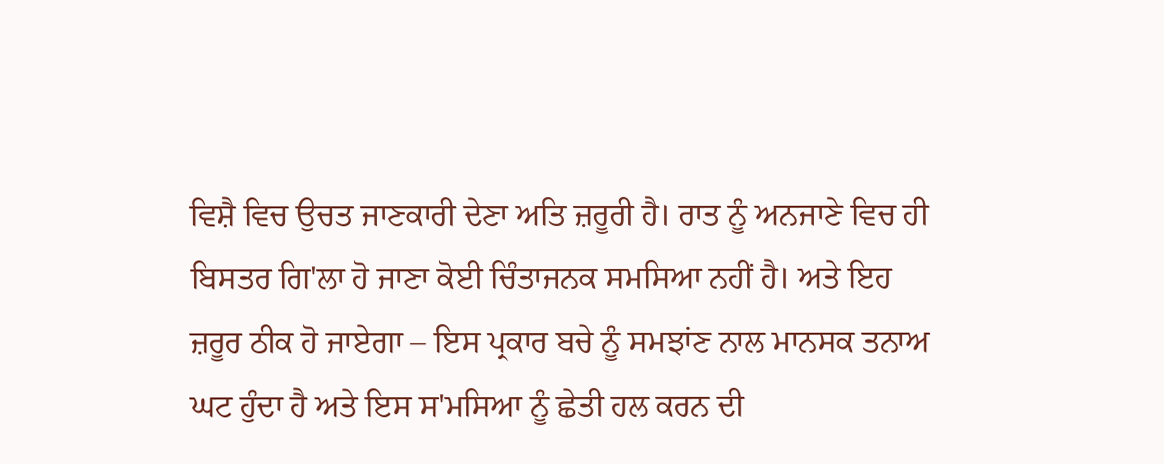ਵਿਸ਼ੈ ਵਿਚ ਉਚਤ ਜਾਣਕਾਰੀ ਦੇਣਾ ਅਤਿ ਜ਼ਰੂਰੀ ਹੈ। ਰਾਤ ਨੂੰ ਅਨਜਾਣੇ ਵਿਚ ਹੀ ਬਿਸਤਰ ਗਿ'ਲਾ ਹੋ ਜਾਣਾ ਕੋਈ ਚਿੰਤਾਜਨਕ ਸਮਸਿਆ ਨਹੀਂ ਹੈ। ਅਤੇ ਇਹ ਜ਼ਰੂਰ ਠੀਕ ਹੋ ਜਾਏਗਾ – ਇਸ ਪ੍ਰਕਾਰ ਬਚੇ ਨੂੰ ਸਮਝਾਂਣ ਨਾਲ ਮਾਨਸਕ ਤਨਾਅ ਘਟ ਹੁੰਦਾ ਹੈ ਅਤੇ ਇਸ ਸ'ਮਸਿਆ ਨੂੰ ਛੇਤੀ ਹਲ ਕਰਨ ਦੀ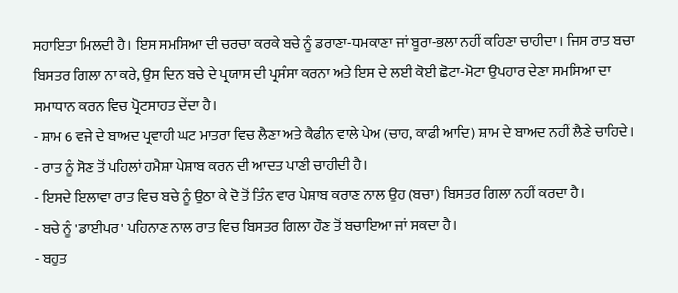ਸਹਾਇਤਾ ਮਿਲਦੀ ਹੈ। ਇਸ ਸਮਸਿਆ ਦੀ ਚਰਚਾ ਕਰਕੇ ਬਚੇ ਨੂੰ ਡਰਾਣਾ-ਧਮਕਾਣਾ ਜਾਂ ਬੂਰਾ-ਭਲਾ ਨਹੀਂ ਕਹਿਣਾ ਚਾਹੀਦਾ। ਜਿਸ ਰਾਤ ਬਚਾ ਬਿਸਤਰ ਗਿਲਾ ਨਾ ਕਰੇ, ਉਸ ਦਿਨ ਬਚੇ ਦੇ ਪ੍ਰਯਾਸ ਦੀ ਪ੍ਰਸੰਸਾ ਕਰਨਾ ਅਤੇ ਇਸ ਦੇ ਲਈ ਕੋਈ ਛੋਟਾ-ਮੋਟਾ ਉਪਹਾਰ ਦੇਣਾ ਸਮਸਿਆ ਦਾ ਸਮਾਧਾਨ ਕਰਨ ਵਿਚ ਪ੍ਰੋਟਸਾਹਤ ਦੇਂਦਾ ਹੈ।
- ਸ਼ਾਮ 6 ਵਜੇ ਦੇ ਬਾਅਦ ਪ੍ਰਵਾਹੀ ਘਟ ਮਾਤਰਾ ਵਿਚ ਲੈਣਾ ਅਤੇ ਕੈਫੀਨ ਵਾਲੇ ਪੇਅ (ਚਾਹ, ਕਾਫੀ ਆਦਿ) ਸ਼ਾਮ ਦੇ ਬਾਅਦ ਨਹੀਂ ਲੈਣੇ ਚਾਹਿਦੇ।
- ਰਾਤ ਨੂੰ ਸੋਣ ਤੋਂ ਪਹਿਲਾਂ ਹਮੈਸ਼ਾ ਪੇਸ਼ਾਬ ਕਰਨ ਦੀ ਆਦਤ ਪਾਣੀ ਚਾਹੀਦੀ ਹੈ।
- ਇਸਦੇ ਇਲਾਵਾ ਰਾਤ ਵਿਚ ਬਚੇ ਨੂੰ ਉਠਾ ਕੇ ਦੋ ਤੋਂ ਤਿੰਨ ਵਾਰ ਪੇਸ਼ਾਬ ਕਰਾਣ ਨਾਲ ਉਹ (ਬਚਾ) ਬਿਸਤਰ ਗਿਲਾ ਨਹੀਂ ਕਰਦਾ ਹੈ।
- ਬਚੇ ਨੂੰ 'ਡਾਈਪਰ' ਪਹਿਨਾਣ ਨਾਲ ਰਾਤ ਵਿਚ ਬਿਸਤਰ ਗਿਲਾ ਹੌਣ ਤੋਂ ਬਚਾਇਆ ਜਾਂ ਸਕਦਾ ਹੈ।
- ਬਹੁਤ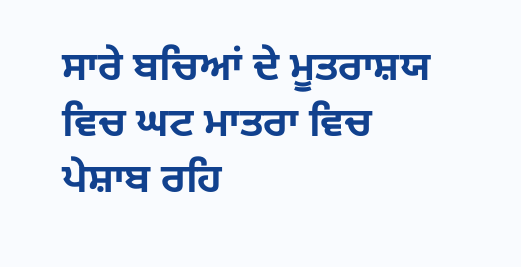ਸਾਰੇ ਬਚਿਆਂ ਦੇ ਮੂਤਰਾਸ਼ਯ ਵਿਚ ਘਟ ਮਾਤਰਾ ਵਿਚ ਪੇਸ਼ਾਬ ਰਹਿ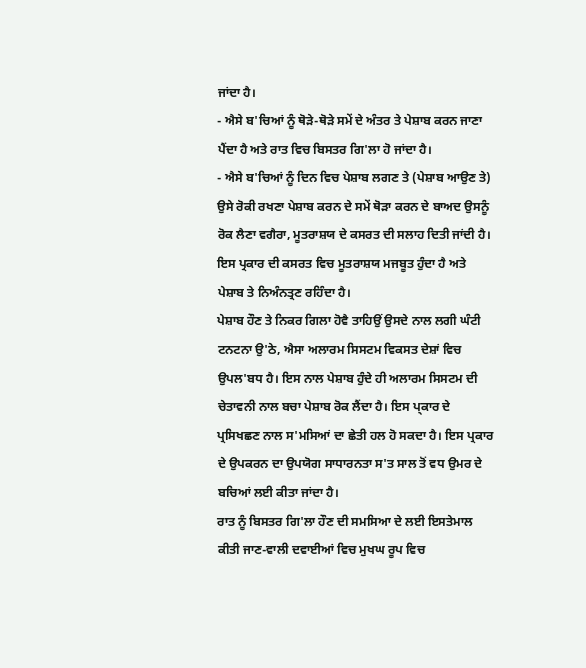ਜਾਂਦਾ ਹੈ।
- ਐਸੇ ਬ'ਚਿਆਂ ਨੂੰ ਥੋੜੇ-ਥੋੜੇ ਸਮੇਂ ਦੇ ਅੰਤਰ ਤੇ ਪੇਸ਼ਾਬ ਕਰਨ ਜਾਣਾ ਪੈਂਦਾ ਹੈ ਅਤੇ ਰਾਤ ਵਿਚ ਬਿਸਤਰ ਗਿ'ਲਾ ਹੋ ਜਾਂਦਾ ਹੈ।
- ਐਸੇ ਬ'ਚਿਆਂ ਨੂੰ ਦਿਨ ਵਿਚ ਪੇਸ਼ਾਬ ਲਗਣ ਤੇ (ਪੇਸ਼ਾਬ ਆਉਣ ਤੇ) ਉਸੇ ਰੋਕੀ ਰਖਣਾ ਪੇਸ਼ਾਬ ਕਰਨ ਦੇ ਸਮੇਂ ਥੋੜਾ ਕਰਨ ਦੇ ਬਾਅਦ ਉਸਨੂੰ ਰੋਕ ਲੈਣਾ ਵਗੈਰਾ, ਮੂਤਰਾਸ਼ਯ ਦੇ ਕਸਰਤ ਦੀ ਸਲਾਹ ਦਿਤੀ ਜਾਂਦੀ ਹੈ। ਇਸ ਪ੍ਰਕਾਰ ਦੀ ਕਸਰਤ ਵਿਚ ਮੂਤਰਾਸ਼ਯ ਮਜਬੂਤ ਹੁੰਦਾ ਹੈ ਅਤੇ ਪੇਸ਼ਾਬ ਤੇ ਨਿਅੰਨਤ੍ਰਣ ਰਹਿੰਦਾ ਹੈ।
ਪੇਸ਼ਾਬ ਹੌਣ ਤੇ ਨਿਕਰ ਗਿਲਾ ਹੋਵੈ ਤਾਹਿਉਂ ਉਸਦੇ ਨਾਲ ਲਗੀ ਘੰਟੀ ਟਨਟਨਾ ਉ'ਠੇ, ਐਸਾ ਅਲਾਰਮ ਸਿਸਟਮ ਵਿਕਸਤ ਦੇਸ਼ਾਂ ਵਿਚ ਉਪਲ'ਬਧ ਹੈ। ਇਸ ਨਾਲ ਪੇਸ਼ਾਬ ਹੁੰਦੇ ਹੀ ਅਲਾਰਮ ਸਿਸਟਮ ਦੀ ਚੇਤਾਵਨੀ ਨਾਲ ਬਚਾ ਪੇਸ਼ਾਬ ਰੋਕ ਲੈਂਦਾ ਹੈ। ਇਸ ਪ੍ਕਾਰ ਦੇ ਪ੍ਰਸਿਖਛਣ ਨਾਲ ਸ'ਮਸਿਆਂ ਦਾ ਛੇਤੀ ਹਲ ਹੋ ਸਕਦਾ ਹੈ। ਇਸ ਪ੍ਰਕਾਰ ਦੇ ਉਪਕਰਨ ਦਾ ਉਪਯੋਗ ਸਾਧਾਰਨਤਾ ਸ'ਤ ਸਾਲ ਤੋਂ ਵਧ ਉਮਰ ਦੇ ਬਚਿਆਂ ਲਈ ਕੀਤਾ ਜਾਂਦਾ ਹੈ।
ਰਾਤ ਨੂੰ ਬਿਸਤਰ ਗਿ'ਲਾ ਹੌਣ ਦੀ ਸਮਸਿਆ ਦੇ ਲਈ ਇਸਤੇਮਾਲ ਕੀਤੀ ਜਾਣ-ਵਾਲੀ ਦਵਾਈਆਂ ਵਿਚ ਮੁਖਘ ਰੂਪ ਵਿਚ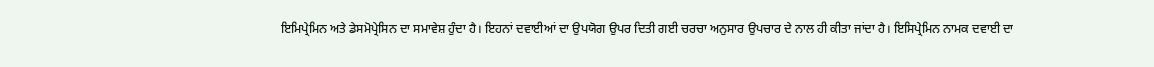ਇਮਿਪ੍ਰੇਮਿਨ ਅਤੇ ਡੇਸਮੋਪ੍ਰੇਸਿਨ ਦਾ ਸਮਾਵੇਸ਼ ਹੁੰਦਾ ਹੈ। ਇਹਨਾਂ ਦਵਾਈਆਂ ਦਾ ਉਪਯੋਗ ਉਪਰ ਦਿਤੀ ਗਈ ਚਰਚਾ ਅਨੁਸਾਰ ਉਪਚਾਰ ਦੇ ਨਾਲ ਹੀ ਕੀਤਾ ਜਾਂਦਾ ਹੈ। ਇਸਿਪ੍ਰੇਮਿਨ ਨਾਮਕ ਦਵਾਈ ਦਾ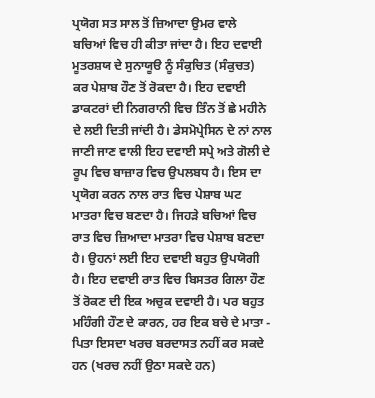ਪ੍ਰਯੋਗ ਸਤ ਸਾਲ ਤੋਂ ਜ਼ਿਆਦਾ ਉਮਰ ਵਾਲੇ ਬਚਿਆਂ ਵਿਚ ਹੀ ਕੀਤਾ ਜਾਂਦਾ ਹੈ। ਇਹ ਦਵਾਈ ਮੂਤਰਸ਼ਯ ਦੇ ਸੁਨਾਯੂੳ ਨੂੰ ਸੰਕੁਚਿਤ (ਸੰਕੁਚਤ) ਕਰ ਪੇਸ਼ਾਬ ਹੌਣ ਤੋਂ ਰੋਕਦਾ ਹੈ। ਇਹ ਦਵਾਈ ਡਾਕਟਰਾਂ ਦੀ ਨਿਗਰਾਨੀ ਵਿਚ ਤਿੰਨ ਤੋਂ ਛੇ ਮਹੀਨੇ ਦੇ ਲਈ ਦਿਤੀ ਜਾਂਦੀ ਹੈ। ਡੇਸਮੋਪ੍ਰੇਸਿਨ ਦੇ ਨਾਂ ਨਾਲ ਜਾਣੀ ਜਾਣ ਵਾਲੀ ਇਹ ਦਵਾਈ ਸਪ੍ਰੇ ਅਤੇ ਗੋਲੀ ਦੇ ਰੂਪ ਵਿਚ ਬਾਜ਼ਾਰ ਵਿਚ ਉਪਲਬਧ ਹੈ। ਇਸ ਦਾ ਪ੍ਰਯੋਗ ਕਰਨ ਨਾਲ ਰਾਤ ਵਿਚ ਪੇਸ਼ਾਬ ਘਟ ਮਾਤਰਾ ਵਿਚ ਬਣਦਾ ਹੈ। ਜਿਹੜੇ ਬਚਿਆਂ ਵਿਚ ਰਾਤ ਵਿਚ ਜ਼ਿਆਦਾ ਮਾਤਰਾ ਵਿਚ ਪੇਸ਼ਾਬ ਬਣਦਾ ਹੈ। ਉਹਨਾਂ ਲਈ ਇਹ ਦਵਾਈ ਬਹੁਤ ਉਪਯੋਗੀ ਹੈ। ਇਹ ਦਵਾਈ ਰਾਤ ਵਿਚ ਬਿਸਤਰ ਗਿਲਾ ਹੌਣ ਤੋਂ ਰੋਕਣ ਦੀ ਇਕ ਅਚੁਕ ਦਵਾਈ ਹੈ। ਪਰ ਬਹੁਤ ਮਹਿੰਗੀ ਹੌਣ ਦੇ ਕਾਰਨ, ਹਰ ਇਕ ਬਚੇ ਦੇ ਮਾਤਾ - ਪਿਤਾ ਇਸਦਾ ਖਰਚ ਬਰਦਾਸਤ ਨਹੀਂ ਕਰ ਸਕਦੇ ਹਨ (ਖਰਚ ਨਹੀਂ ਉਠਾ ਸਕਦੇ ਹਨ)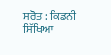ਸਰੋਤ : ਕਿਡਨੀ ਸਿੱਖਿਆ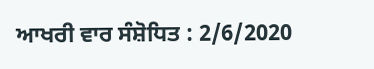ਆਖਰੀ ਵਾਰ ਸੰਸ਼ੋਧਿਤ : 2/6/2020